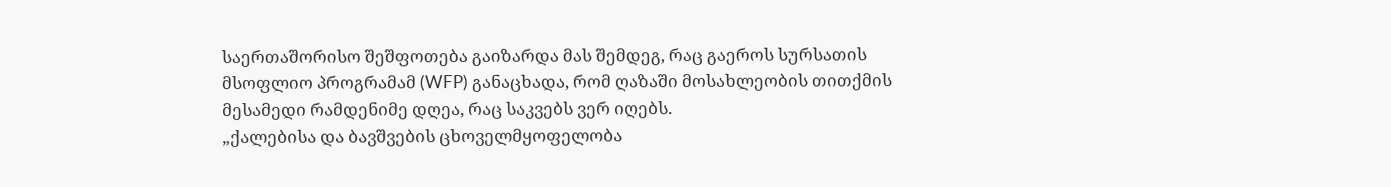საერთაშორისო შეშფოთება გაიზარდა მას შემდეგ, რაც გაეროს სურსათის მსოფლიო პროგრამამ (WFP) განაცხადა, რომ ღაზაში მოსახლეობის თითქმის მესამედი რამდენიმე დღეა, რაც საკვებს ვერ იღებს.
„ქალებისა და ბავშვების ცხოველმყოფელობა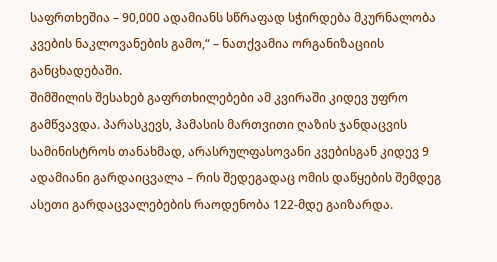საფრთხეშია – 90,000 ადამიანს სწრაფად სჭირდება მკურნალობა კვების ნაკლოვანების გამო,“ – ნათქვამია ორგანიზაციის განცხადებაში.
შიმშილის შესახებ გაფრთხილებები ამ კვირაში კიდევ უფრო გამწვავდა. პარასკევს, ჰამასის მართვითი ღაზის ჯანდაცვის სამინისტროს თანახმად, არასრულფასოვანი კვებისგან კიდევ 9 ადამიანი გარდაიცვალა – რის შედეგადაც ომის დაწყების შემდეგ ასეთი გარდაცვალებების რაოდენობა 122-მდე გაიზარდა.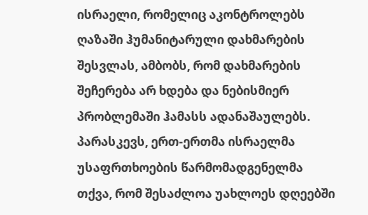ისრაელი, რომელიც აკონტროლებს ღაზაში ჰუმანიტარული დახმარების შესვლას, ამბობს, რომ დახმარების შეჩერება არ ხდება და ნებისმიერ პრობლემაში ჰამასს ადანაშაულებს.
პარასკევს, ერთ-ერთმა ისრაელმა უსაფრთხოების წარმომადგენელმა თქვა, რომ შესაძლოა უახლოეს დღეებში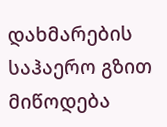დახმარების საჰაერო გზით მიწოდება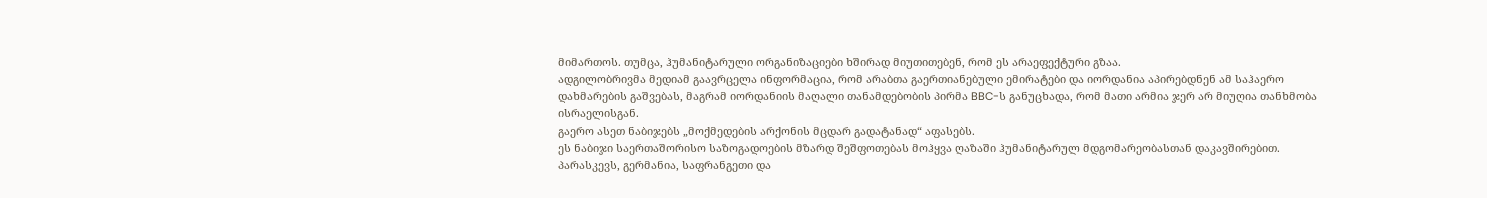მიმართოს. თუმცა, ჰუმანიტარული ორგანიზაციები ხშირად მიუთითებენ, რომ ეს არაეფექტური გზაა.
ადგილობრივმა მედიამ გაავრცელა ინფორმაცია, რომ არაბთა გაერთიანებული ემირატები და იორდანია აპირებდნენ ამ საჰაერო დახმარების გაშვებას, მაგრამ იორდანიის მაღალი თანამდებობის პირმა BBC-ს განუცხადა, რომ მათი არმია ჯერ არ მიუღია თანხმობა ისრაელისგან.
გაერო ასეთ ნაბიჯებს „მოქმედების არქონის მცდარ გადატანად“ აფასებს.
ეს ნაბიჯი საერთაშორისო საზოგადოების მზარდ შეშფოთებას მოჰყვა ღაზაში ჰუმანიტარულ მდგომარეობასთან დაკავშირებით.
პარასკევს, გერმანია, საფრანგეთი და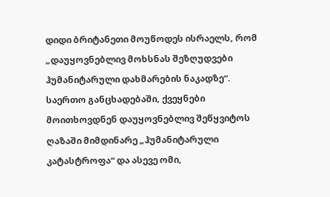დიდი ბრიტანეთი მოუწოდეს ისრაელს, რომ „დაუყოვნებლივ მოხსნას შეზღუდვები ჰუმანიტარული დახმარების ნაკადზე“.
საერთო განცხადებაში, ქვეყნები მოითხოვდნენ დაუყოვნებლივ შეწყვიტოს ღაზაში მიმდინარე „ჰუმანიტარული კატასტროფა“ და ასევე ომი,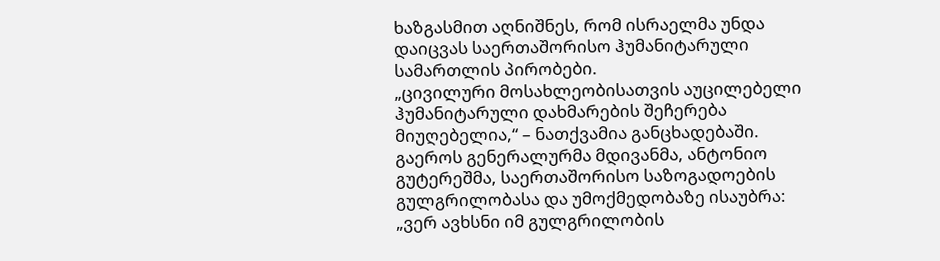ხაზგასმით აღნიშნეს, რომ ისრაელმა უნდა დაიცვას საერთაშორისო ჰუმანიტარული სამართლის პირობები.
„ცივილური მოსახლეობისათვის აუცილებელი ჰუმანიტარული დახმარების შეჩერება მიუღებელია,“ – ნათქვამია განცხადებაში.
გაეროს გენერალურმა მდივანმა, ანტონიო გუტერეშმა, საერთაშორისო საზოგადოების გულგრილობასა და უმოქმედობაზე ისაუბრა: „ვერ ავხსნი იმ გულგრილობის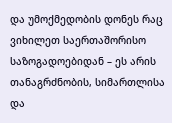და უმოქმედობის დონეს რაც ვიხილეთ საერთაშორისო საზოგადოებიდან – ეს არის თანაგრძნობის, სიმართლისა და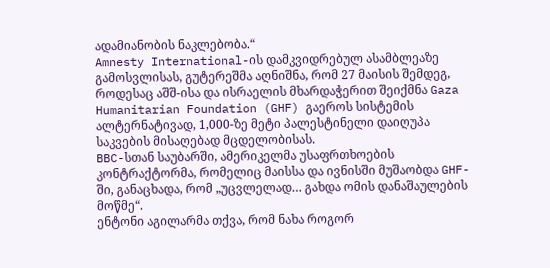ადამიანობის ნაკლებობა.“
Amnesty International-ის დამკვიდრებულ ასამბლეაზე გამოსვლისას, გუტერეშმა აღნიშნა, რომ 27 მაისის შემდეგ, როდესაც აშშ-ისა და ისრაელის მხარდაჭერით შეიქმნა Gaza Humanitarian Foundation (GHF) გაეროს სისტემის ალტერნატივად, 1,000-ზე მეტი პალესტინელი დაიღუპა საკვების მისაღებად მცდელობისას.
BBC-სთან საუბარში, ამერიკელმა უსაფრთხოების კონტრაქტორმა, რომელიც მაისსა და ივნისში მუშაობდა GHF-ში, განაცხადა, რომ „უცვლელად… გახდა ომის დანაშაულების მოწმე“.
ენტონი აგილარმა თქვა, რომ ნახა როგორ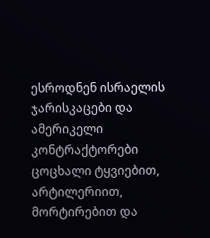ესროდნენ ისრაელის ჯარისკაცები და ამერიკელი კონტრაქტორები ცოცხალი ტყვიებით, არტილერიით, მორტირებით და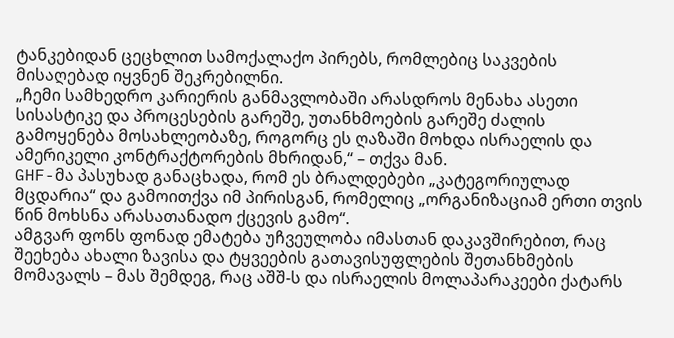ტანკებიდან ცეცხლით სამოქალაქო პირებს, რომლებიც საკვების მისაღებად იყვნენ შეკრებილნი.
„ჩემი სამხედრო კარიერის განმავლობაში არასდროს მენახა ასეთი სისასტიკე და პროცესების გარეშე, უთანხმოების გარეშე ძალის გამოყენება მოსახლეობაზე, როგორც ეს ღაზაში მოხდა ისრაელის და ამერიკელი კონტრაქტორების მხრიდან,“ – თქვა მან.
GHF-მა პასუხად განაცხადა, რომ ეს ბრალდებები „კატეგორიულად მცდარია“ და გამოითქვა იმ პირისგან, რომელიც „ორგანიზაციამ ერთი თვის წინ მოხსნა არასათანადო ქცევის გამო“.
ამგვარ ფონს ფონად ემატება უჩვეულობა იმასთან დაკავშირებით, რაც შეეხება ახალი ზავისა და ტყვეების გათავისუფლების შეთანხმების მომავალს – მას შემდეგ, რაც აშშ-ს და ისრაელის მოლაპარაკეები ქატარს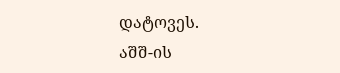დატოვეს.
აშშ-ის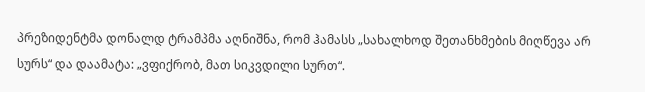პრეზიდენტმა დონალდ ტრამპმა აღნიშნა, რომ ჰამასს „სახალხოდ შეთანხმების მიღწევა არ სურს“ და დაამატა: „ვფიქრობ, მათ სიკვდილი სურთ“.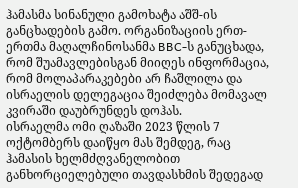ჰამასმა სინანული გამოხატა აშშ-ის განცხადების გამო. ორგანიზაციის ერთ-ერთმა მაღალჩინოსანმა BBC-ს განუცხადა, რომ შუამავლებისგან მიიღეს ინფორმაცია, რომ მოლაპარაკებები არ ჩაშლილა და ისრაელის დელეგაცია შეიძლება მომავალ კვირაში დაუბრუნდეს დოჰას.
ისრაელმა ომი ღაზაში 2023 წლის 7 ოქტომბერს დაიწყო მას შემდეგ, რაც ჰამასის ხელმძღვანელობით განხორციელებული თავდასხმის შედეგად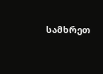სამხრეთ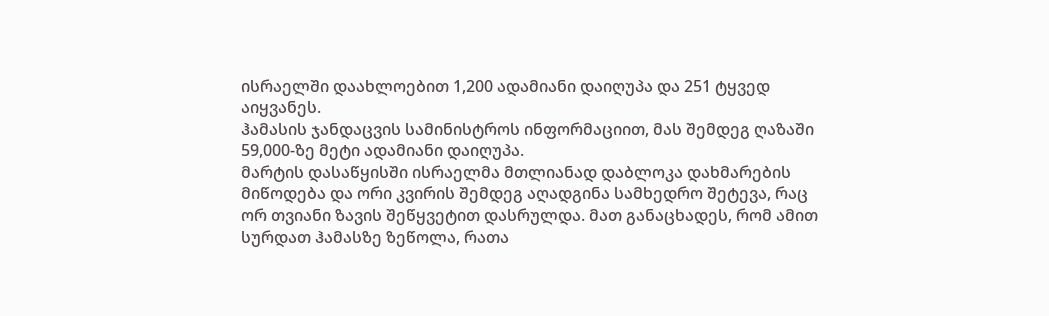ისრაელში დაახლოებით 1,200 ადამიანი დაიღუპა და 251 ტყვედ აიყვანეს.
ჰამასის ჯანდაცვის სამინისტროს ინფორმაციით, მას შემდეგ ღაზაში 59,000-ზე მეტი ადამიანი დაიღუპა.
მარტის დასაწყისში ისრაელმა მთლიანად დაბლოკა დახმარების მიწოდება და ორი კვირის შემდეგ აღადგინა სამხედრო შეტევა, რაც ორ თვიანი ზავის შეწყვეტით დასრულდა. მათ განაცხადეს, რომ ამით სურდათ ჰამასზე ზეწოლა, რათა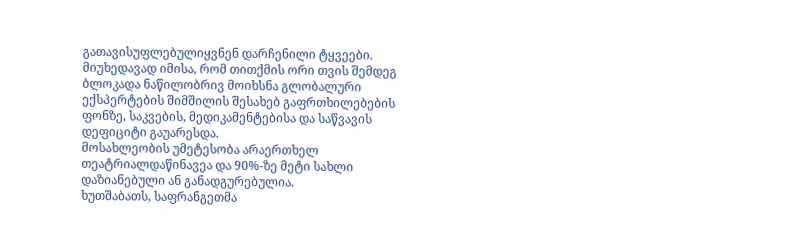გათავისუფლებულიყვნენ დარჩენილი ტყვეები.
მიუხედავად იმისა, რომ თითქმის ორი თვის შემდეგ ბლოკადა ნაწილობრივ მოიხსნა გლობალური ექსპერტების შიმშილის შესახებ გაფრთხილებების ფონზე, საკვების, მედიკამენტებისა და საწვავის დეფიციტი გაუარესდა.
მოსახლეობის უმეტესობა არაერთხელ თეატრიალდაწინავეა და 90%-ზე მეტი სახლი დაზიანებული ან განადგურებულია.
ხუთშაბათს, საფრანგეთმა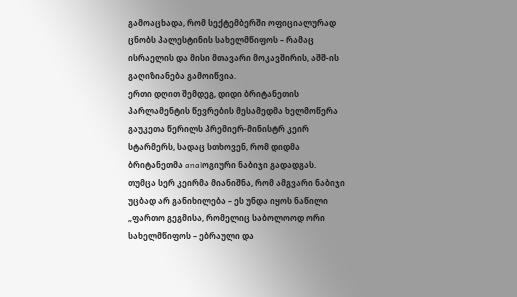გამოაცხადა, რომ სექტემბერში ოფიციალურად ცნობს პალესტინის სახელმწიფოს – რამაც ისრაელის და მისი მთავარი მოკავშირის, აშშ-ის გაღიზიანება გამოიწვია.
ერთი დღით შემდეგ, დიდი ბრიტანეთის პარლამენტის წევრების მესამედმა ხელმოწერა გაუკეთა წერილს პრემიერ-მინისტრ კეირ სტარმერს, სადაც სთხოვენ, რომ დიდმა ბრიტანეთმა analოგიური ნაბიჯი გადადგას.
თუმცა სერ კეირმა მიანიშნა, რომ ამგვარი ნაბიჯი უცბად არ განიხილება – ეს უნდა იყოს ნაწილი „ფართო გეგმისა, რომელიც საბოლოოდ ორი სახელმწიფოს – ებრაული და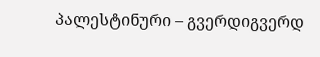პალესტინური – გვერდიგვერდ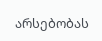არსებობას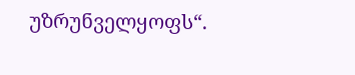უზრუნველყოფს“.